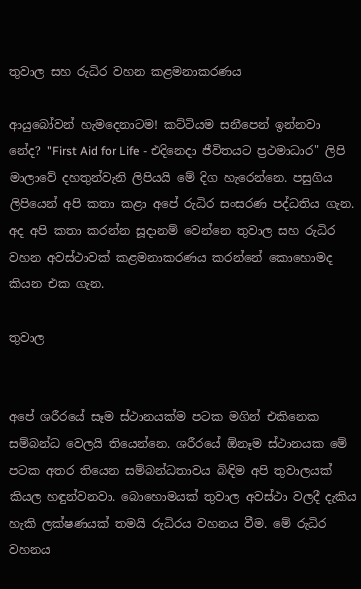තුවාල සහ රුධිර වහන කළමනාකරණය

ආයුබෝවන් හැමදෙනාටම! කට්ටියම සනීපෙන් ඉන්නවා නේද? "First Aid for Life - එදිනෙදා ජීවිතයට ප්‍රථමාධාර" ලිපි මාලාවේ දහතුන්වැනි ලිපියයි මේ දිග හැරෙන්නෙ. පසුගිය ලිපියෙන් අපි කතා කළා අපේ රුධිර සංසරණ පද්ධතිය ගැන. අද අපි කතා කරන්න සූදානම් වෙන්නෙ තුවාල සහ රුධිර වහන අවස්ථාවක් කළමනාකරණය කරන්නේ කොහොමද කියන එක ගැන.

තුවාල


අපේ ශරීරයේ සෑම ස්ථානයක්ම පටක මගින් එකිනෙක සම්බන්ධ වෙලයි තියෙන්නෙ. ශරීරයේ ඕනෑම ස්ථානයක මේ පටක අතර තියෙන සම්බන්ධතාවය බිඳිම අපි තුවාලයක් කියල හඳුන්වනවා. බොහොමයක් තුවාල අවස්ථා වලදී දැකිය හැකි ලක්ෂණයක් තමයි රුධිරය වහනය වීම. මේ රුධිර වහනය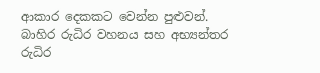ආකාර දෙකකට වෙන්න පුළුවන්. බාහිර රුධිර වහනය සහ අභ්‍යන්තර රුධිර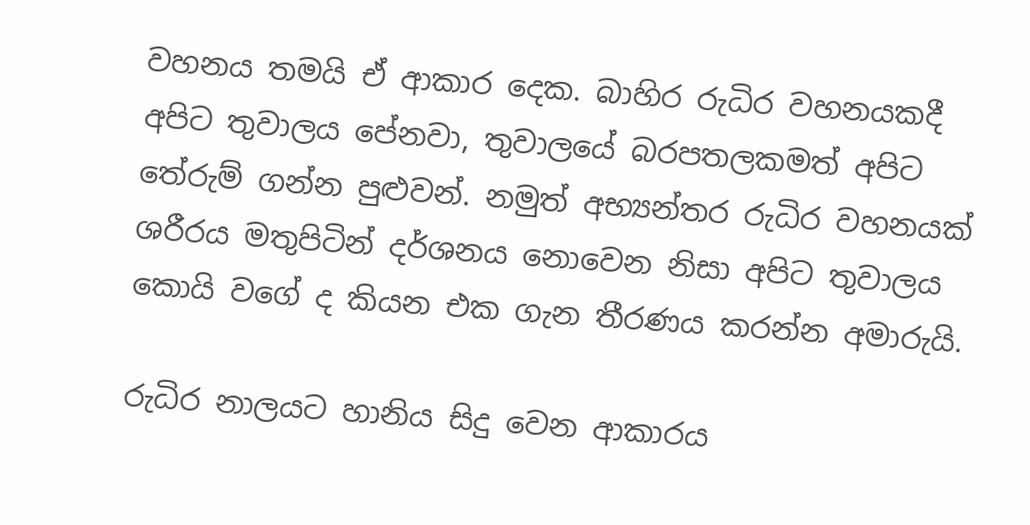වහනය තමයි ඒ ආකාර දෙක. බාහිර රුධිර වහනයකදී අපිට තුවාලය පේනවා, තුවාලයේ බරපතලකමත් අපිට තේරුම් ගන්න පුළුවන්. නමුත් අභ්‍යන්තර රුධිර වහනයක් ශරීරය මතුපිටින් දර්ශනය නොවෙන නිසා අපිට තුවාලය කොයි වගේ ද කියන එක ගැන තීරණය කරන්න අමාරුයි.

රුධිර නාලයට හානිය සිදු වෙන ආකාරය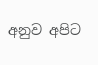අනුව අපිට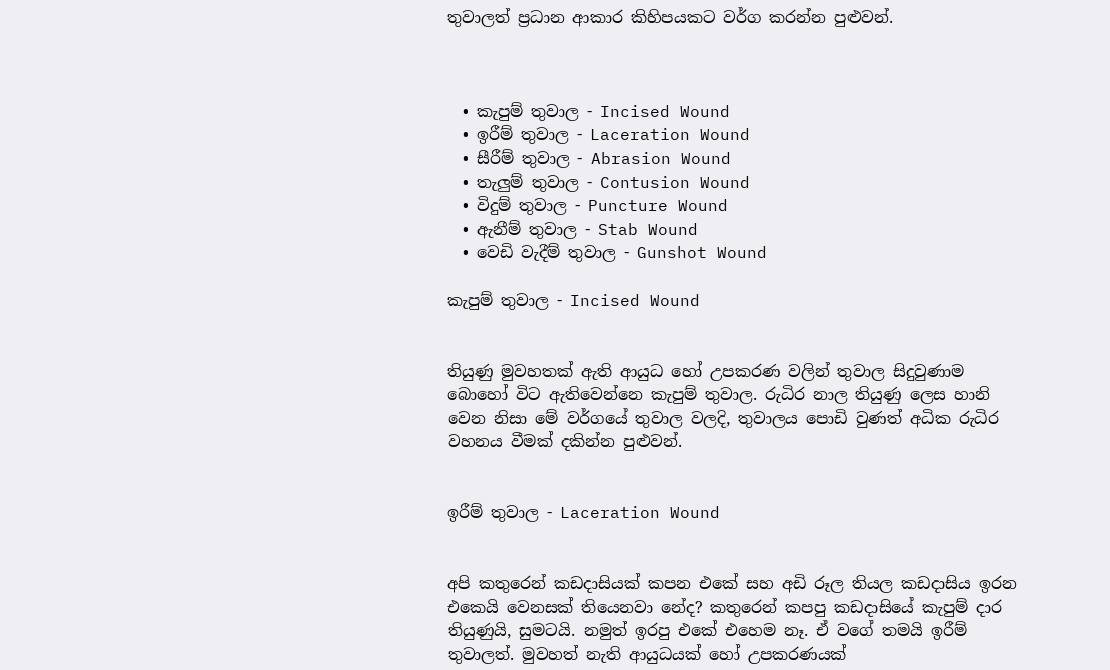තුවාලත් ප්‍රධාන ආකාර කිහිපයකට වර්ග කරන්න පුළුවන්.



  • කැපුම් තුවාල - Incised Wound
  • ඉරීම් තුවාල - Laceration Wound
  • සීරීම් තුවාල - Abrasion Wound
  • තැලුම් තුවාල - Contusion Wound
  • විදුම් තුවාල - Puncture Wound
  • ඇනීම් තුවාල - Stab Wound
  • වෙඩි වැදීම් තුවාල - Gunshot Wound

කැපුම් තුවාල - Incised Wound


තියුණු මුවහතක් ඇති ආයුධ හෝ උපකරණ වලින් තුවාල සිදුවුණාම බොහෝ විට ඇතිවෙන්නෙ කැපුම් තුවාල. රුධිර නාල තියුණු ලෙස හානි වෙන නිසා මේ වර්ගයේ තුවාල වලදි, තුවාලය පොඩි වුණත් අධික රුධිර වහනය වීමක් දකින්න පුළුවන්.


ඉරීම් තුවාල - Laceration Wound


අපි කතුරෙන් කඩදාසියක් කපන එකේ සහ අඩි රූල තියල කඩදාසිය ඉරන එකෙයි වෙනසක් තියෙනවා නේද? කතුරෙන් කපපු කඩදාසියේ කැපුම් දාර තියුණුයි, සුමටයි. නමුත් ඉරපු එකේ එහෙම නෑ. ඒ වගේ තමයි ඉරීම් තුවාලත්. මුවහත් නැති ආයුධයක් හෝ උපකරණයක්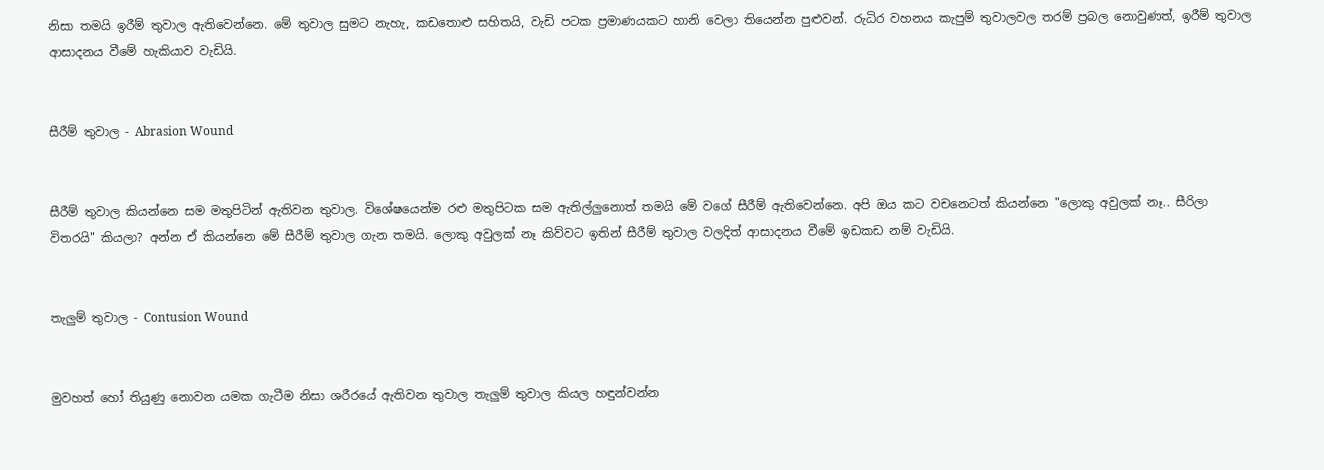නිසා තමයි ඉරීම් තුවාල ඇතිවෙන්නෙ. මේ තුවාල සුමට නැහැ, කඩතොළු සහිතයි, වැඩි පටක ප්‍රමාණයකට හානි වෙලා තියෙන්න පුළුවන්. රුධිර වහනය කැපුම් තුවාලවල තරම් ප්‍රබල නොවුණත්, ඉරීම් තුවාල ආසාදනය වීමේ හැකියාව වැඩියි.


සීරීම් තුවාල - Abrasion Wound


සීරීම් තුවාල කියන්නෙ සම මතුපිටින් ඇතිවන තුවාල. විශේෂයෙන්ම රළු මතුපිටක සම ඇතිල්ලුනොත් තමයි මේ වගේ සීරීම් ඇතිවෙන්නෙ. අපි ඔය කට වචනෙටත් කියන්නෙ "ලොකු අවුලක් නෑ.. සීරිලා විතරයි" කියලා? අන්න ඒ කියන්නෙ මේ සීරීම් තුවාල ගැන තමයි. ලොකු අවුලක් නෑ කිව්වට ඉතින් සීරීම් තුවාල වලදිත් ආසාදනය වීමේ ඉඩකඩ නම් වැඩියි.


තැලුම් තුවාල - Contusion Wound


මුවහත් හෝ තියුණු නොවන යමක ගැටීම නිසා ශරීරයේ ඇතිවන තුවාල තැලුම් තුවාල කියල හඳුන්වන්න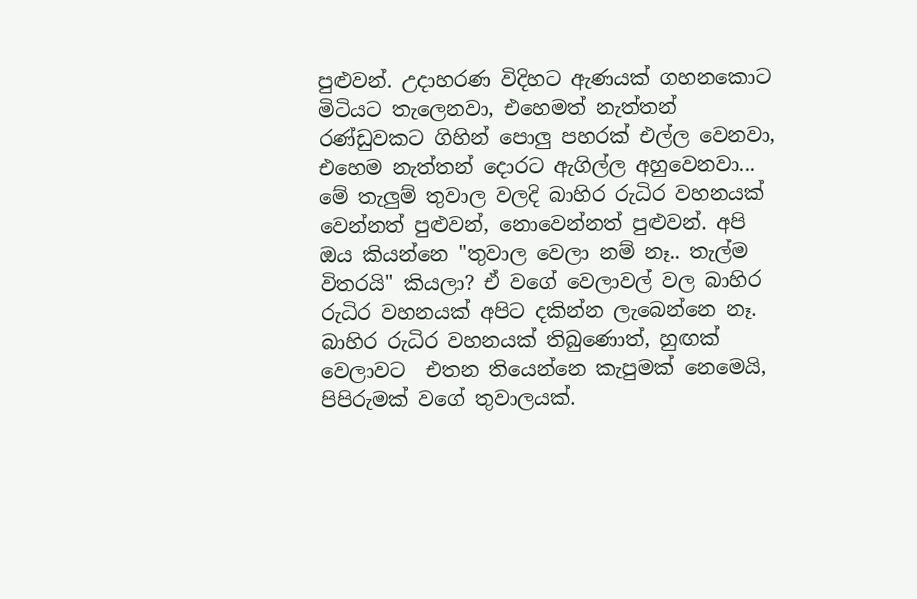පුළුවන්. උදාහරණ විදිහට ඇණයක් ගහනකොට මිටියට තැලෙනවා, එහෙමත් නැත්තන් රණ්ඩුවකට ගිහින් පොලු පහරක් එල්ල වෙනවා, එහෙම නැත්තන් දොරට ඇගිල්ල අහුවෙනවා... මේ තැලුම් තුවාල වලදි බාහිර රුධිර වහනයක් වෙන්නත් පුළුවන්, නොවෙන්නත් පුළුවන්. අපි ඔය කියන්නෙ "තුවාල වෙලා නම් නෑ.. තැල්ම විතරයි" කියලා? ඒ වගේ වෙලාවල් වල බාහිර රුධිර වහනයක් අපිට දකින්න ලැබෙන්නෙ නෑ. බාහිර රුධිර වහනයක් තිබුණොත්, හුඟක් වෙලාවට  එතන තියෙන්නෙ කැපුමක් නෙමෙයි, පිපිරුමක් වගේ තුවාලයක්.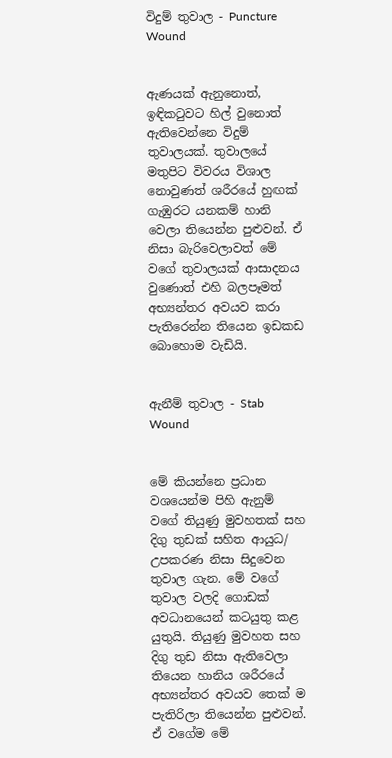විදුම් තුවාල - Puncture Wound


ඇණයක් ඇනුනොත්, ඉඳිකටුවට හිල් වුනොත් ඇතිවෙන්නෙ විදුම් තුවාලයක්. තුවාලයේ මතුපිට විවරය විශාල නොවුණත් ශරීරයේ හුඟක් ගැඹුරට යනකම් හානි වෙලා තියෙන්න පුළුවන්. ඒ නිසා බැරිවෙලාවත් මේ වගේ තුවාලයක් ආසාදනය වුණොත් එහි බලපෑමත් අභ්‍යන්තර අවයව කරා පැතිරෙන්න තියෙන ඉඩකඩ බොහොම වැඩියි.


ඇනීම් තුවාල - Stab Wound


මේ කියන්නෙ ප්‍රධාන වශයෙන්ම පිහි ඇනුම් වගේ තියුණු මුවහතක් සහ දිගු තුඩක් සහිත ආයුධ/ උපකරණ නිසා සිදුවෙන තුවාල ගැන. මේ වගේ තුවාල වලදි ගොඩක් අවධානයෙන් කටයුතු කළ යුතුයි. තියුණු මුවහත සහ දිගු තුඩ නිසා ඇතිවෙලා තියෙන හානිය ශරීරයේ අභ්‍යන්තර අවයව තෙක් ම පැතිරිලා තියෙන්න පුළුවන්. ඒ වගේම මේ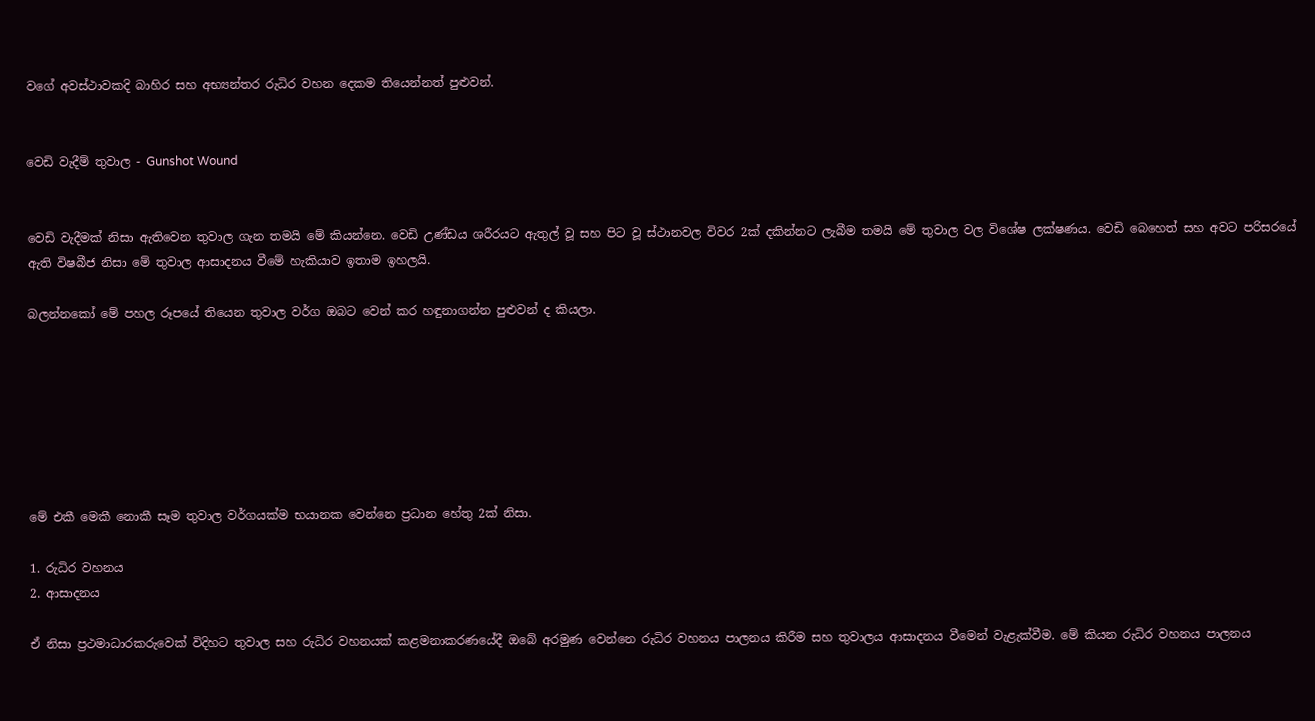වගේ අවස්ථාවකදි බාහිර සහ අභ්‍යන්තර රුධිර වහන දෙකම තියෙන්නත් පුළුවන්.


වෙඩි වැදීම් තුවාල - Gunshot Wound


වෙඩි වැදීමක් නිසා ඇතිවෙන තුවාල ගැන තමයි මේ කියන්නෙ. වෙඩි උණ්ඩය ශරීරයට ඇතුල් වූ සහ පිට වූ ස්ථානවල විවර 2ක් දකින්නට ලැබීම තමයි මේ තුවාල වල විශේෂ ලක්ෂණය. වෙඩි බෙහෙත් සහ අවට පරිසරයේ ඇති විෂබීජ නිසා මේ තුවාල ආසාදනය වීමේ හැකියාව ඉතාම ඉහලයි.

බලන්නකෝ මේ පහල රූපයේ තියෙන තුවාල වර්ග ඔබට වෙන් කර හඳුනාගන්න පුළුවන් ද කියලා.







මේ එකී මෙකී නොකී සෑම තුවාල වර්ගයක්ම භයානක වෙන්නෙ ප්‍රධාන හේතු 2ක් නිසා.

1. රුධිර වහනය
2. ආසාදනය

ඒ නිසා ප්‍රථමාධාරකරුවෙක් විදිහට තුවාල සහ රුධිර වහනයක් කළමනාකරණයේදී ඔබේ අරමුණ වෙන්නෙ රුධිර වහනය පාලනය කිරීම සහ තුවාලය ආසාදනය වීමෙන් වැළැක්වීම. මේ කියන රුධිර වහනය පාලනය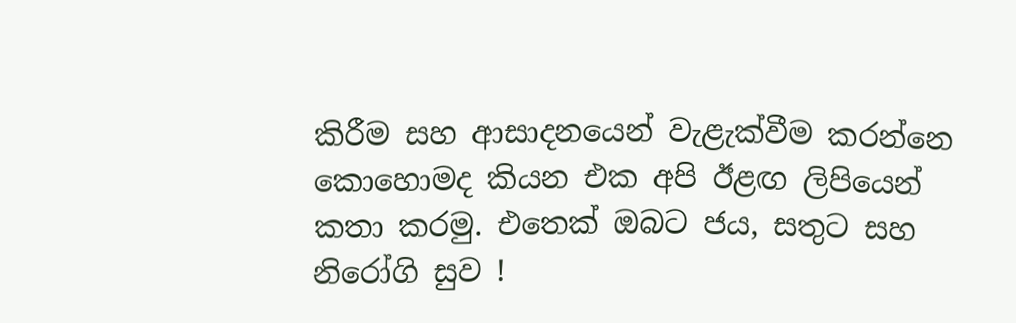කිරීම සහ ආසාදනයෙන් වැළැක්වීම කරන්නෙ කොහොමද කියන එක අපි ඊළඟ ලිපියෙන් කතා කරමු. එතෙක් ඔබට ජය, සතුට සහ නිරෝගි සුව !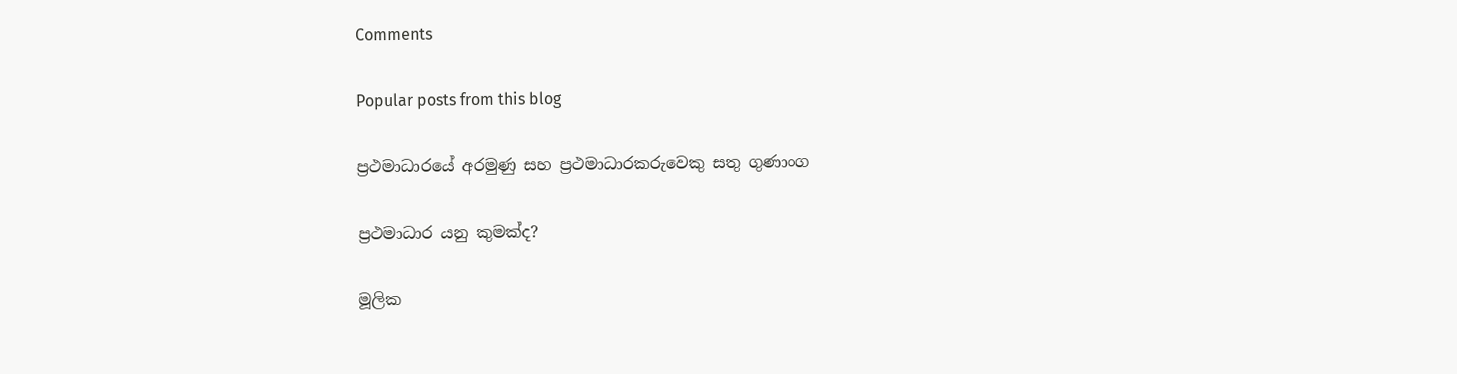Comments

Popular posts from this blog

ප්‍රථමාධාරයේ අරමුණු සහ ප්‍රථමාධාරකරුවෙකු සතු ගුණාංග

ප්‍රථමාධාර යනු කුමක්ද?

මූලික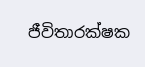ජීවිතාරක්ෂක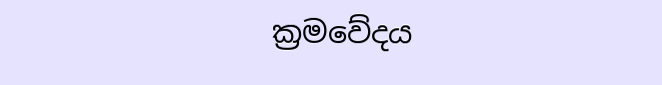ක්‍රමවේදය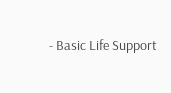- Basic Life Support